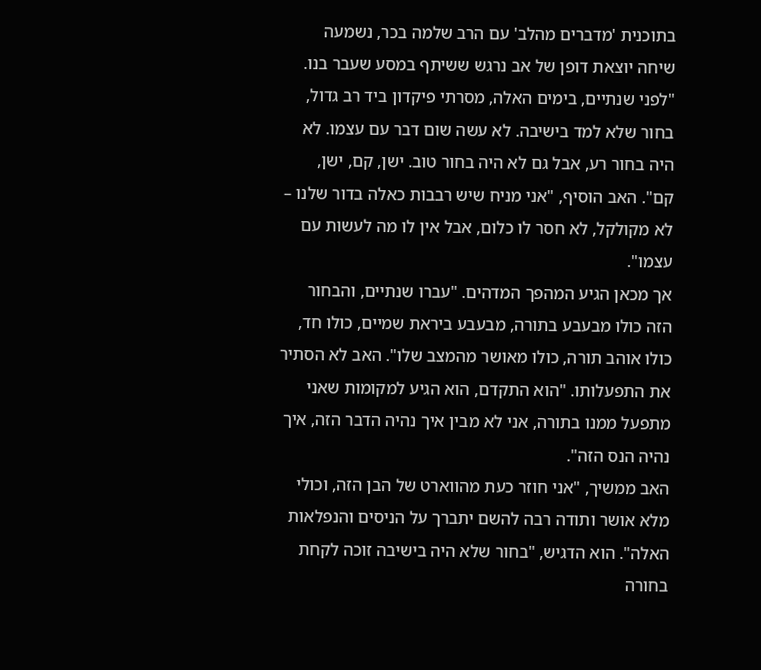בתוכנית 'מדברים מהלב' עם הרב שלמה בכר, נשמעה שיחה יוצאת דופן של אב נרגש ששיתף במסע שעבר בנו. "לפני שנתיים, בימים האלה, מסרתי פיקדון ביד רב גדול, בחור שלא למד בישיבה. לא עשה שום דבר עם עצמו. לא היה בחור רע, אבל גם לא היה בחור טוב. ישן, קם, ישן, קם". האב הוסיף, "אני מניח שיש רבבות כאלה בדור שלנו – לא מקולקל, לא חסר לו כלום, אבל אין לו מה לעשות עם עצמו".
אך מכאן הגיע המהפך המדהים. "עברו שנתיים, והבחור הזה כולו מבעבע בתורה, מבעבע ביראת שמיים, כולו חד, כולו אוהב תורה, כולו מאושר מהמצב שלו". האב לא הסתיר את התפעלותו. "הוא התקדם, הוא הגיע למקומות שאני מתפעל ממנו בתורה, אני לא מבין איך נהיה הדבר הזה, איך נהיה הנס הזה".
האב ממשיך, "אני חוזר כעת מהווארט של הבן הזה, וכולי מלא אושר ותודה רבה להשם יתברך על הניסים והנפלאות האלה". הוא הדגיש, "בחור שלא היה בישיבה זוכה לקחת בחורה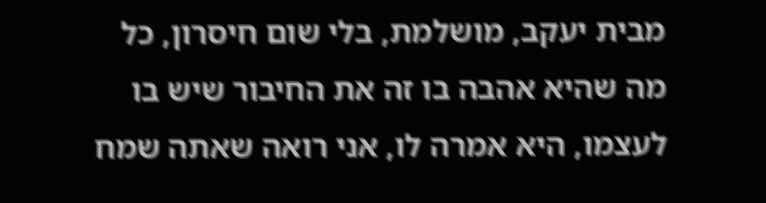מבית יעקב, מושלמת, בלי שום חיסרון, כל מה שהיא אהבה בו זה את החיבור שיש בו לעצמו, היא אמרה לו, אני רואה שאתה שמח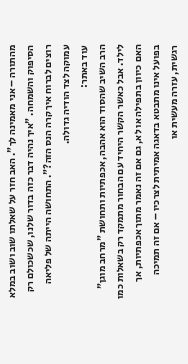מהתורה – אני מאמינה לך". האב חזר על שאלתו שוב ושוב במלא הסיפוק והשמחה. "איך נהיה דבר כזה בדור שלנו, שכשכולם רק רוצים לברוח איך קרה הנס הזה?". התחושה הייתה של פליאה עמוקה לצד הודיה גדולה.
עוד באתר:
הרב השיב שהסוד הוא אהבה, אכפתיות ותחושת "מרחב מוגן" לילד. אבל כאשר הקשר היחיד עם הבחור מתמקד רק בשאלות כמו האם כיוון בתפילה או לא, גם אם זה נאמר מתוך אכפתיות, אך בפועל אינו מתבטא בדאגה אמיתית לצרכיו – אם זה תמיכה רגשית, עזרה מעשית או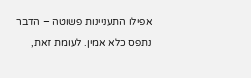אפילו התעניינות פשוטה – הדבר נתפס כלא אמין. לעומת זאת,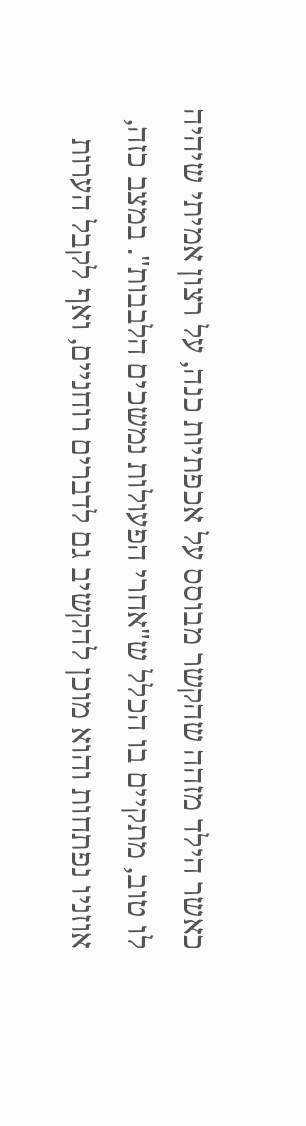כאשר הילד מזהה שהקשר מבוסס על אכפתיות כנה, על רצון אמיתי שיהיה לו טוב, מתקיים בו הכלל ש"אחרי הפעולות נמשכים הלבבות". במצב כזה, אוזניו נפתחות והוא מוכן להקשיב גם לדברים רוחניים, ואף לקבל הערות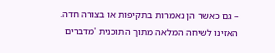– גם כאשר הן נאמרות בתקיפות או בצורה חדה.
האזינו לשיחה המלאה מתוך התוכנית 'מדברים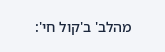מהלב' ב'קול חי':